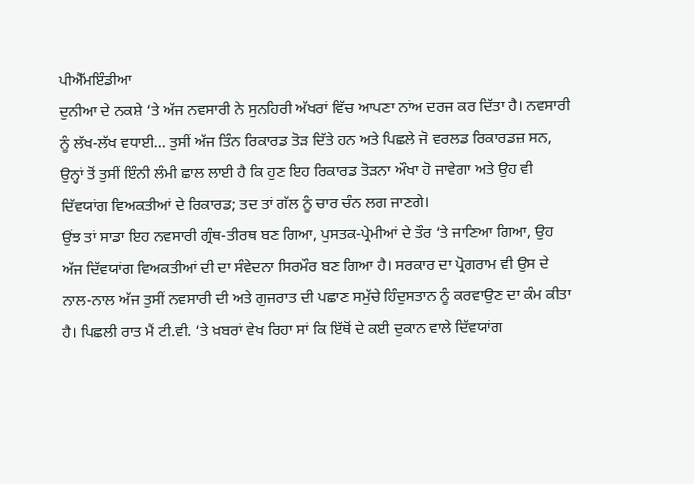ਪੀਐੱਮਇੰਡੀਆ
ਦੁਨੀਆ ਦੇ ਨਕਸ਼ੇ ‘ਤੇ ਅੱਜ ਨਵਸਾਰੀ ਨੇ ਸੁਨਹਿਰੀ ਅੱਖਰਾਂ ਵਿੱਚ ਆਪਣਾ ਨਾਂਅ ਦਰਜ ਕਰ ਦਿੱਤਾ ਹੈ। ਨਵਸਾਰੀ ਨੂੰ ਲੱਖ-ਲੱਖ ਵਧਾਈ… ਤੁਸੀਂ ਅੱਜ ਤਿੰਨ ਰਿਕਾਰਡ ਤੋੜ ਦਿੱਤੇ ਹਨ ਅਤੇ ਪਿਛਲੇ ਜੋ ਵਰਲਡ ਰਿਕਾਰਡਜ਼ ਸਨ, ਉਨ੍ਹਾਂ ਤੋਂ ਤੁਸੀਂ ਇੰਨੀ ਲੰਮੀ ਛਾਲ ਲਾਈ ਹੈ ਕਿ ਹੁਣ ਇਹ ਰਿਕਾਰਡ ਤੋੜਨਾ ਔਖਾ ਹੋ ਜਾਵੇਗਾ ਅਤੇ ਉਹ ਵੀ ਦਿੱਵਯਾਂਗ ਵਿਅਕਤੀਆਂ ਦੇ ਰਿਕਾਰਡ; ਤਦ ਤਾਂ ਗੱਲ ਨੂੰ ਚਾਰ ਚੰਨ ਲਗ ਜਾਣਗੇ।
ਉਂਝ ਤਾਂ ਸਾਡਾ ਇਹ ਨਵਸਾਰੀ ਗ੍ਰੰਥ-ਤੀਰਥ ਬਣ ਗਿਆ, ਪੁਸਤਕ-ਪ੍ਰੇਮੀਆਂ ਦੇ ਤੌਰ ‘ਤੇ ਜਾਣਿਆ ਗਿਆ, ਉਹ ਅੱਜ ਦਿੱਵਯਾਂਗ ਵਿਅਕਤੀਆਂ ਦੀ ਦਾ ਸੰਵੇਦਨਾ ਸਿਰਮੌਰ ਬਣ ਗਿਆ ਹੈ। ਸਰਕਾਰ ਦਾ ਪ੍ਰੋਗਰਾਮ ਵੀ ਉਸ ਦੇ ਨਾਲ-ਨਾਲ ਅੱਜ ਤੁਸੀਂ ਨਵਸਾਰੀ ਦੀ ਅਤੇ ਗੁਜਰਾਤ ਦੀ ਪਛਾਣ ਸਮੁੱਚੇ ਹਿੰਦੁਸਤਾਨ ਨੂੰ ਕਰਵਾਉਣ ਦਾ ਕੰਮ ਕੀਤਾ ਹੈ। ਪਿਛਲੀ ਰਾਤ ਮੈਂ ਟੀ.ਵੀ. ‘ਤੇ ਖ਼ਬਰਾਂ ਵੇਖ ਰਿਹਾ ਸਾਂ ਕਿ ਇੱਥੋਂ ਦੇ ਕਈ ਦੁਕਾਨ ਵਾਲੇ ਦਿੱਵਯਾਂਗ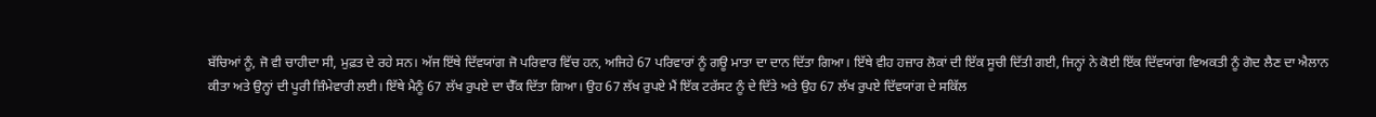ਬੱਚਿਆਂ ਨੂੰ, ਜੋ ਵੀ ਚਾਹੀਦਾ ਸੀ, ਮੁਫ਼ਤ ਦੇ ਰਹੇ ਸਨ। ਅੱਜ ਇੱਥੇ ਦਿੱਵਯਾਂਗ ਜੋ ਪਰਿਵਾਰ ਵਿੱਚ ਹਨ, ਅਜਿਹੇ 67 ਪਰਿਵਾਰਾਂ ਨੂੰ ਗਊ ਮਾਤਾ ਦਾ ਦਾਨ ਦਿੱਤਾ ਗਿਆ। ਇੱਥੇ ਵੀਹ ਹਜ਼ਾਰ ਲੋਕਾਂ ਦੀ ਇੱਕ ਸੂਚੀ ਦਿੱਤੀ ਗਈ, ਜਿਨ੍ਹਾਂ ਨੇ ਕੋਈ ਇੱਕ ਦਿੱਵਯਾਂਗ ਵਿਅਕਤੀ ਨੂੰ ਗੋਦ ਲੈਣ ਦਾ ਐਲਾਨ ਕੀਤਾ ਅਤੇ ਉਨ੍ਹਾਂ ਦੀ ਪੂਰੀ ਜ਼ਿੰਮੇਵਾਰੀ ਲਈ। ਇੱਥੇ ਮੈਨੂੰ 67 ਲੱਖ ਰੁਪਏ ਦਾ ਚੈੱਕ ਦਿੱਤਾ ਗਿਆ। ਉਹ 67 ਲੱਖ ਰੁਪਏ ਮੈਂ ਇੱਕ ਟਰੱਸਟ ਨੂੰ ਦੇ ਦਿੱਤੇ ਅਤੇ ਉਹ 67 ਲੱਖ ਰੁਪਏ ਦਿੱਵਯਾਂਗ ਦੇ ਸਕਿੱਲ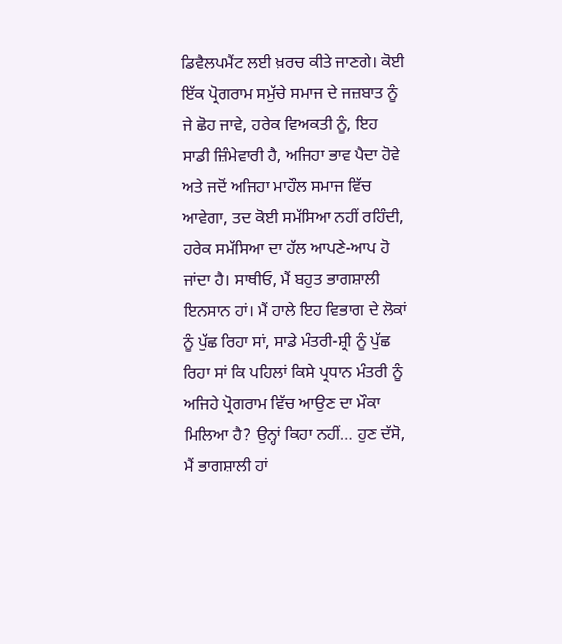ਡਿਵੈਲਪਮੈਂਟ ਲਈ ਖ਼ਰਚ ਕੀਤੇ ਜਾਣਗੇ। ਕੋਈ ਇੱਕ ਪ੍ਰੋਗਰਾਮ ਸਮੁੱਚੇ ਸਮਾਜ ਦੇ ਜਜ਼ਬਾਤ ਨੂੰ ਜੇ ਛੋਹ ਜਾਵੇ, ਹਰੇਕ ਵਿਅਕਤੀ ਨੂੰ, ਇਹ ਸਾਡੀ ਜ਼ਿੰਮੇਵਾਰੀ ਹੈ, ਅਜਿਹਾ ਭਾਵ ਪੈਦਾ ਹੋਵੇ ਅਤੇ ਜਦੋਂ ਅਜਿਹਾ ਮਾਹੌਲ ਸਮਾਜ ਵਿੱਚ ਆਵੇਗਾ, ਤਦ ਕੋਈ ਸਮੱਸਿਆ ਨਹੀਂ ਰਹਿੰਦੀ, ਹਰੇਕ ਸਮੱਸਿਆ ਦਾ ਹੱਲ ਆਪਣੇ-ਆਪ ਹੋ ਜਾਂਦਾ ਹੈ। ਸਾਥੀਓ, ਮੈਂ ਬਹੁਤ ਭਾਗਸ਼ਾਲੀ ਇਨਸਾਨ ਹਾਂ। ਮੈਂ ਹਾਲੇ ਇਹ ਵਿਭਾਗ ਦੇ ਲੋਕਾਂ ਨੂੰ ਪੁੱਛ ਰਿਹਾ ਸਾਂ, ਸਾਡੇ ਮੰਤਰੀ-ਸ਼੍ਰੀ ਨੂੰ ਪੁੱਛ ਰਿਹਾ ਸਾਂ ਕਿ ਪਹਿਲਾਂ ਕਿਸੇ ਪ੍ਰਧਾਨ ਮੰਤਰੀ ਨੂੰ ਅਜਿਹੇ ਪ੍ਰੋਗਰਾਮ ਵਿੱਚ ਆਉਣ ਦਾ ਮੌਕਾ ਮਿਲਿਆ ਹੈ? ਉਨ੍ਹਾਂ ਕਿਹਾ ਨਹੀਂ… ਹੁਣ ਦੱਸੋ, ਮੈਂ ਭਾਗਸ਼ਾਲੀ ਹਾਂ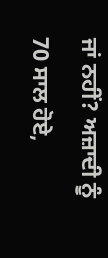ਜਾਂ ਨਹੀਂ? ਅਜ਼ਾਦੀ ਨੂੰ 70 ਸਾਲ ਹੋਏ,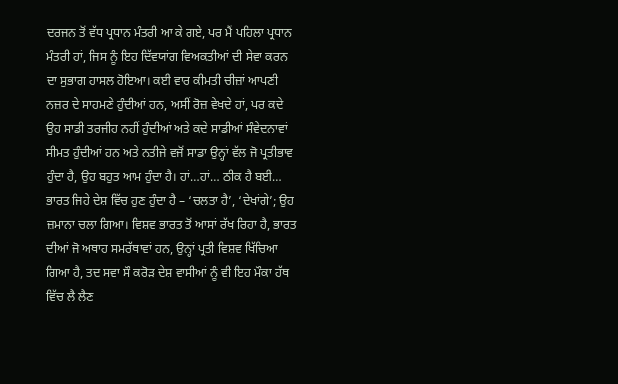ਦਰਜਨ ਤੋਂ ਵੱਧ ਪ੍ਰਧਾਨ ਮੰਤਰੀ ਆ ਕੇ ਗਏ, ਪਰ ਮੈਂ ਪਹਿਲਾ ਪ੍ਰਧਾਨ ਮੰਤਰੀ ਹਾਂ, ਜਿਸ ਨੂੰ ਇਹ ਦਿੱਵਯਾਂਗ ਵਿਅਕਤੀਆਂ ਦੀ ਸੇਵਾ ਕਰਨ ਦਾ ਸੁਭਾਗ ਹਾਸਲ ਹੋਇਆ। ਕਈ ਵਾਰ ਕੀਮਤੀ ਚੀਜ਼ਾਂ ਆਪਣੀ ਨਜ਼ਰ ਦੇ ਸਾਹਮਣੇ ਹੁੰਦੀਆਂ ਹਨ, ਅਸੀਂ ਰੋਜ਼ ਵੇਖਦੇ ਹਾਂ, ਪਰ ਕਦੇ ਉਹ ਸਾਡੀ ਤਰਜੀਹ ਨਹੀਂ ਹੁੰਦੀਆਂ ਅਤੇ ਕਦੇ ਸਾਡੀਆਂ ਸੰਵੇਦਨਾਵਾਂ ਸੀਮਤ ਹੁੰਦੀਆਂ ਹਨ ਅਤੇ ਨਤੀਜੇ ਵਜੋਂ ਸਾਡਾ ਉਨ੍ਹਾਂ ਵੱਲ ਜੋ ਪ੍ਰਤੀਭਾਵ ਹੁੰਦਾ ਹੈ, ਉਹ ਬਹੁਤ ਆਮ ਹੁੰਦਾ ਹੈ। ਹਾਂ…ਹਾਂ… ਠੀਕ ਹੈ ਬਈ… ਭਾਰਤ ਜਿਹੇ ਦੇਸ਼ ਵਿੱਚ ਹੁਣ ਹੁੰਦਾ ਹੈ – ‘ਚਲਤਾ ਹੈ’, ‘ਦੇਖਾਂਗੇ’; ਉਹ ਜ਼ਮਾਨਾ ਚਲਾ ਗਿਆ। ਵਿਸ਼ਵ ਭਾਰਤ ਤੋਂ ਆਸਾਂ ਰੱਖ ਰਿਹਾ ਹੈ, ਭਾਰਤ ਦੀਆਂ ਜੋ ਅਥਾਹ ਸਮਰੱਥਾਵਾਂ ਹਨ, ਉਨ੍ਹਾਂ ਪ੍ਰਤੀ ਵਿਸ਼ਵ ਖਿੱਚਿਆ ਗਿਆ ਹੈ, ਤਦ ਸਵਾ ਸੌ ਕਰੋੜ ਦੇਸ਼ ਵਾਸੀਆਂ ਨੂੰ ਵੀ ਇਹ ਮੌਕਾ ਹੱਥ ਵਿੱਚ ਲੈ ਲੈਣ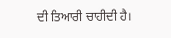ਦੀ ਤਿਆਰੀ ਚਾਹੀਦੀ ਹੈ।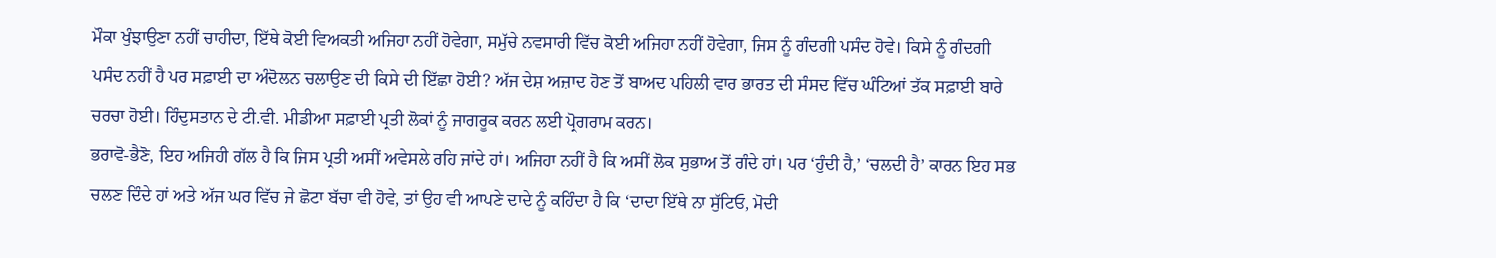ਮੌਕਾ ਖੁੰਝਾਉਣਾ ਨਹੀਂ ਚਾਹੀਦਾ, ਇੱਥੇ ਕੋਈ ਵਿਅਕਤੀ ਅਜਿਹਾ ਨਹੀਂ ਹੋਵੇਗਾ, ਸਮੁੱਚੇ ਨਵਸਾਰੀ ਵਿੱਚ ਕੋਈ ਅਜਿਹਾ ਨਹੀਂ ਹੋਵੇਗਾ, ਜਿਸ ਨੂੰ ਗੰਦਗੀ ਪਸੰਦ ਹੋਵੇ। ਕਿਸੇ ਨੂੰ ਗੰਦਗੀ ਪਸੰਦ ਨਹੀਂ ਹੈ ਪਰ ਸਫ਼ਾਈ ਦਾ ਅੰਦੋਲਨ ਚਲਾਉਣ ਦੀ ਕਿਸੇ ਦੀ ਇੱਛਾ ਹੋਈ? ਅੱਜ ਦੇਸ਼ ਅਜ਼ਾਦ ਹੋਣ ਤੋਂ ਬਾਅਦ ਪਹਿਲੀ ਵਾਰ ਭਾਰਤ ਦੀ ਸੰਸਦ ਵਿੱਚ ਘੰਟਿਆਂ ਤੱਕ ਸਫ਼ਾਈ ਬਾਰੇ ਚਰਚਾ ਹੋਈ। ਹਿੰਦੁਸਤਾਨ ਦੇ ਟੀ.ਵੀ. ਮੀਡੀਆ ਸਫ਼ਾਈ ਪ੍ਰਤੀ ਲੋਕਾਂ ਨੂੰ ਜਾਗਰੂਕ ਕਰਨ ਲਈ ਪ੍ਰੋਗਰਾਮ ਕਰਨ।
ਭਰਾਵੋ-ਭੈਣੋ, ਇਹ ਅਜਿਹੀ ਗੱਲ ਹੈ ਕਿ ਜਿਸ ਪ੍ਰਤੀ ਅਸੀਂ ਅਵੇਸਲੇ ਰਹਿ ਜਾਂਦੇ ਹਾਂ। ਅਜਿਹਾ ਨਹੀਂ ਹੈ ਕਿ ਅਸੀਂ ਲੋਕ ਸੁਭਾਅ ਤੋਂ ਗੰਦੇ ਹਾਂ। ਪਰ ‘ਹੁੰਦੀ ਹੈ,’ ‘ਚਲਦੀ ਹੈ’ ਕਾਰਨ ਇਹ ਸਭ ਚਲਣ ਦਿੰਦੇ ਹਾਂ ਅਤੇ ਅੱਜ ਘਰ ਵਿੱਚ ਜੇ ਛੋਟਾ ਬੱਚਾ ਵੀ ਹੋਵੇ, ਤਾਂ ਉਹ ਵੀ ਆਪਣੇ ਦਾਦੇ ਨੂੰ ਕਹਿੰਦਾ ਹੈ ਕਿ ‘ਦਾਦਾ ਇੱਥੇ ਨਾ ਸੁੱਟਿਓ, ਮੋਦੀ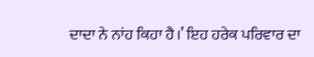ਦਾਦਾ ਨੇ ਨਾਂਹ ਕਿਹਾ ਹੈ।’ ਇਹ ਹਰੇਕ ਪਰਿਵਾਰ ਦਾ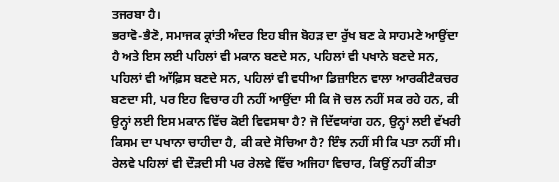ਤਜਰਬਾ ਹੈ।
ਭਰਾਵੋ-ਭੈਣੋ, ਸਮਾਜਕ ਕ੍ਰਾਂਤੀ ਅੰਦਰ ਇਹ ਬੀਜ ਬੋਹੜ ਦਾ ਰੁੱਖ ਬਣ ਕੇ ਸਾਹਮਣੇ ਆਉਂਦਾ ਹੈ ਅਤੇ ਇਸ ਲਈ ਪਹਿਲਾਂ ਵੀ ਮਕਾਨ ਬਣਦੇ ਸਨ, ਪਹਿਲਾਂ ਵੀ ਪਖਾਨੇ ਬਣਦੇ ਸਨ, ਪਹਿਲਾਂ ਵੀ ਆੱਫ਼ਿਸ ਬਣਦੇ ਸਨ, ਪਹਿਲਾਂ ਵੀ ਵਧੀਆ ਡਿਜ਼ਾਇਨ ਵਾਲਾ ਆਰਕੀਟੈਕਚਰ ਬਣਦਾ ਸੀ, ਪਰ ਇਹ ਵਿਚਾਰ ਹੀ ਨਹੀਂ ਆਉਂਦਾ ਸੀ ਕਿ ਜੋ ਚਲ ਨਹੀਂ ਸਕ ਰਹੇ ਹਨ, ਕੀ ਉਨ੍ਹਾਂ ਲਈ ਇਸ ਮਕਾਨ ਵਿੱਚ ਕੋਈ ਵਿਵਸਥਾ ਹੈ? ਜੋ ਦਿੱਵਯਾਂਗ ਹਨ, ਉਨ੍ਹਾਂ ਲਈ ਵੱਖਰੀ ਕਿਸਮ ਦਾ ਪਖਾਨਾ ਚਾਹੀਦਾ ਹੈ, ਕੀ ਕਦੇ ਸੋਚਿਆ ਹੈ? ਇੰਝ ਨਹੀਂ ਸੀ ਕਿ ਪਤਾ ਨਹੀਂ ਸੀ। ਰੇਲਵੇ ਪਹਿਲਾਂ ਵੀ ਦੌੜਦੀ ਸੀ ਪਰ ਰੇਲਵੇ ਵਿੱਚ ਅਜਿਹਾ ਵਿਚਾਰ, ਕਿਉਂ ਨਹੀਂ ਕੀਤਾ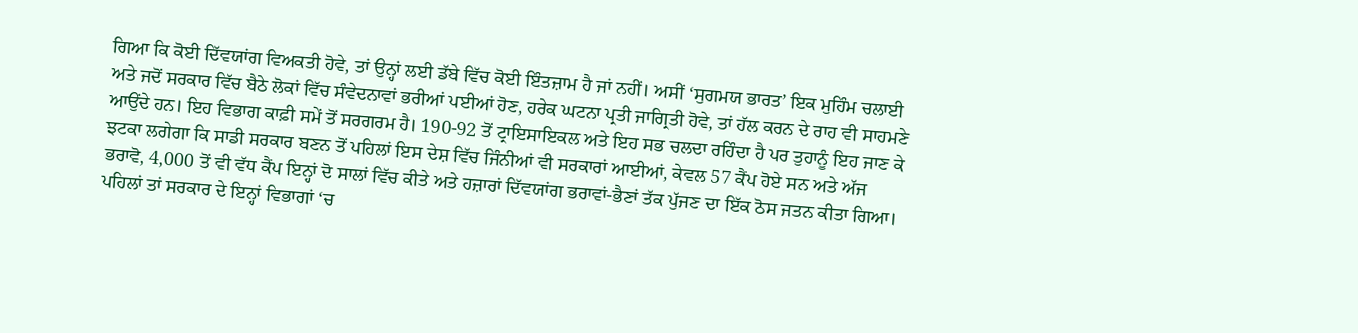ਗਿਆ ਕਿ ਕੋਈ ਦਿੱਵਯਾਂਗ ਵਿਅਕਤੀ ਹੋਵੇ, ਤਾਂ ਉਨ੍ਹਾਂ ਲਈ ਡੱਬੇ ਵਿੱਚ ਕੋਈ ਇੰਤਜ਼ਾਮ ਹੈ ਜਾਂ ਨਹੀਂ। ਅਸੀਂ ‘ਸੁਗਮਯ ਭਾਰਤ’ ਇਕ ਮੁਹਿੰਮ ਚਲਾਈ ਅਤੇ ਜਦੋਂ ਸਰਕਾਰ ਵਿੱਚ ਬੈਠੇ ਲੋਕਾਂ ਵਿੱਚ ਸੰਵੇਦਨਾਵਾਂ ਭਰੀਆਂ ਪਈਆਂ ਹੋਣ, ਹਰੇਕ ਘਟਨਾ ਪ੍ਰਤੀ ਜਾਗ੍ਰਿਤੀ ਹੋਵੇ, ਤਾਂ ਹੱਲ ਕਰਨ ਦੇ ਰਾਹ ਵੀ ਸਾਹਮਣੇ ਆਉਂਦੇ ਹਨ। ਇਹ ਵਿਭਾਗ ਕਾਫ਼ੀ ਸਮੇਂ ਤੋਂ ਸਰਗਰਮ ਹੈ। 190-92 ਤੋਂ ਟ੍ਰਾਇਸਾਇਕਲ ਅਤੇ ਇਹ ਸਭ ਚਲਦਾ ਰਹਿੰਦਾ ਹੈ ਪਰ ਤੁਹਾਨੂੰ ਇਹ ਜਾਣ ਕੇ ਝਟਕਾ ਲਗੇਗਾ ਕਿ ਸਾਡੀ ਸਰਕਾਰ ਬਣਨ ਤੋਂ ਪਹਿਲਾਂ ਇਸ ਦੇਸ਼ ਵਿੱਚ ਜਿੰਨੀਆਂ ਵੀ ਸਰਕਾਰਾਂ ਆਈਆਂ, ਕੇਵਲ 57 ਕੈਂਪ ਹੋਏ ਸਨ ਅਤੇ ਅੱਜ ਭਰਾਵੋ, 4,000 ਤੋਂ ਵੀ ਵੱਧ ਕੈਂਪ ਇਨ੍ਹਾਂ ਦੋ ਸਾਲਾਂ ਵਿੱਚ ਕੀਤੇ ਅਤੇ ਹਜ਼ਾਰਾਂ ਦਿੱਵਯਾਂਗ ਭਰਾਵਾਂ-ਭੈਣਾਂ ਤੱਕ ਪੁੱਜਣ ਦਾ ਇੱਕ ਠੋਸ ਜਤਨ ਕੀਤਾ ਗਿਆ। ਪਹਿਲਾਂ ਤਾਂ ਸਰਕਾਰ ਦੇ ਇਨ੍ਹਾਂ ਵਿਭਾਗਾਂ ‘ਚ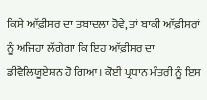ਕਿਸੇ ਆੱਫ਼ੀਸਰ ਦਾ ਤਬਾਦਲਾ ਹੋਵੇ, ਤਾਂ ਬਾਕੀ ਆੱਫ਼ੀਸਰਾਂ ਨੂੰ ਅਜਿਹਾ ਲੱਗੇਗਾ ਕਿ ਇਹ ਆੱਫ਼ੀਸਰ ਦਾ ਡੀਵੈਲਿਯੂਏਸ਼ਨ ਹੋ ਗਿਆ। ਕੋਈ ਪ੍ਰਧਾਨ ਮੰਤਰੀ ਨੂੰ ਇਸ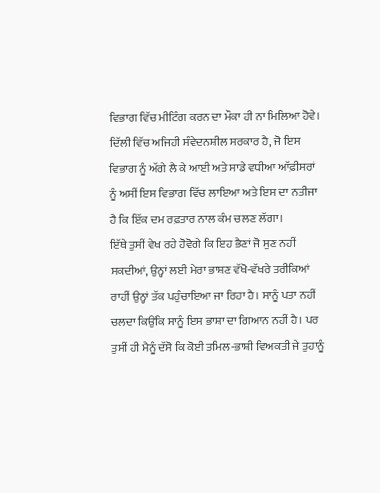ਵਿਭਾਗ ਵਿੱਚ ਮੀਟਿੰਗ ਕਰਨ ਦਾ ਮੌਕਾ ਹੀ ਨਾ ਮਿਲਿਆ ਹੋਵੇ।
ਦਿੱਲੀ ਵਿੱਚ ਅਜਿਹੀ ਸੰਵੇਦਨਸ਼ੀਲ ਸਰਕਾਰ ਹੈ, ਜੋ ਇਸ ਵਿਭਾਗ ਨੂੰ ਅੱਗੇ ਲੈ ਕੇ ਆਈ ਅਤੇ ਸਾਡੇ ਵਧੀਆ ਆੱਫ਼ੀਸਰਾਂ ਨੂੰ ਅਸੀਂ ਇਸ ਵਿਭਾਗ ਵਿੱਚ ਲਾਇਆ ਅਤੇ ਇਸ ਦਾ ਨਤੀਜਾ ਹੈ ਕਿ ਇੱਕ ਦਮ ਰਫ਼ਤਾਰ ਨਾਲ ਕੰਮ ਚਲਣ ਲੱਗਾ।
ਇੱਥੇ ਤੁਸੀਂ ਵੇਖ ਰਹੇ ਹੋਵੋਗੇ ਕਿ ਇਹ ਭੈਣਾਂ ਜੋ ਸੁਣ ਨਹੀਂ ਸਕਦੀਆਂ, ਉਨ੍ਹਾਂ ਲਈ ਮੇਰਾ ਭਾਸ਼ਣ ਵੱਖੋ-ਵੱਖਰੇ ਤਰੀਕਿਆਂ ਰਾਹੀਂ ਉਨ੍ਹਾਂ ਤੱਕ ਪਹੁੰਚਾਇਆ ਜਾ ਰਿਹਾ ਹੈ। ਸਾਨੂੰ ਪਤਾ ਨਹੀਂ ਚਲਦਾ ਕਿਉਂਕਿ ਸਾਨੂੰ ਇਸ ਭਾਸ਼ਾ ਦਾ ਗਿਆਨ ਨਹੀਂ ਹੈ। ਪਰ ਤੁਸੀਂ ਹੀ ਮੈਨੂੰ ਦੱਸੋ ਕਿ ਕੋਈ ਤਮਿਲ-ਭਾਸ਼ੀ ਵਿਅਕਤੀ ਜੇ ਤੁਹਾਨੂੰ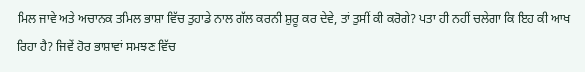ਮਿਲ ਜਾਵੇ ਅਤੇ ਅਚਾਨਕ ਤਮਿਲ ਭਾਸ਼ਾ ਵਿੱਚ ਤੁਹਾਡੇ ਨਾਲ ਗੱਲ ਕਰਨੀ ਸ਼ੁਰੂ ਕਰ ਦੇਵੇ, ਤਾਂ ਤੁਸੀਂ ਕੀ ਕਰੋਗੇ? ਪਤਾ ਹੀ ਨਹੀਂ ਚਲੇਗਾ ਕਿ ਇਹ ਕੀ ਆਖ ਰਿਹਾ ਹੈ? ਜਿਵੇਂ ਹੋਰ ਭਾਸ਼ਾਵਾਂ ਸਮਝਣ ਵਿੱਚ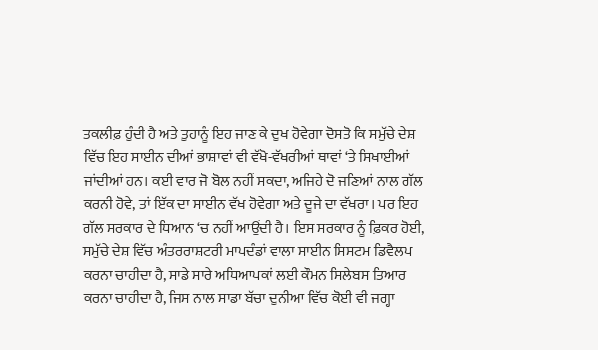ਤਕਲੀਫ਼ ਹੁੰਦੀ ਹੈ ਅਤੇ ਤੁਹਾਨੂੰ ਇਹ ਜਾਣ ਕੇ ਦੁਖ ਹੋਵੇਗਾ ਦੋਸਤੋ ਕਿ ਸਮੁੱਚੇ ਦੇਸ਼ ਵਿੱਚ ਇਹ ਸਾਈਨ ਦੀਆਂ ਭਾਸ਼ਾਵਾਂ ਵੀ ਵੱਖੋ-ਵੱਖਰੀਆਂ ਥਾਵਾਂ ‘ਤੇ ਸਿਖਾਈਆਂ ਜਾਂਦੀਆਂ ਹਨ। ਕਈ ਵਾਰ ਜੋ ਬੋਲ ਨਹੀਂ ਸਕਦਾ, ਅਜਿਹੇ ਦੋ ਜਣਿਆਂ ਨਾਲ ਗੱਲ ਕਰਨੀ ਹੋਵੇ, ਤਾਂ ਇੱਕ ਦਾ ਸਾਈਨ ਵੱਖ ਹੋਵੇਗਾ ਅਤੇ ਦੂਜੇ ਦਾ ਵੱਖਰਾ। ਪਰ ਇਹ ਗੱਲ ਸਰਕਾਰ ਦੇ ਧਿਆਨ ‘ਚ ਨਹੀਂ ਆਉਂਦੀ ਹੈ। ਇਸ ਸਰਕਾਰ ਨੂੰ ਫ਼ਿਕਰ ਹੋਈ, ਸਮੁੱਚੇ ਦੇਸ਼ ਵਿੱਚ ਅੰਤਰਰਾਸ਼ਟਰੀ ਮਾਪਦੰਡਾਂ ਵਾਲਾ ਸਾਈਨ ਸਿਸਟਮ ਡਿਵੈਲਪ ਕਰਨਾ ਚਾਹੀਦਾ ਹੈ, ਸਾਡੇ ਸਾਰੇ ਅਧਿਆਪਕਾਂ ਲਈ ਕੌਮਨ ਸਿਲੇਬਸ ਤਿਆਰ ਕਰਨਾ ਚਾਹੀਦਾ ਹੈ, ਜਿਸ ਨਾਲ ਸਾਡਾ ਬੱਚਾ ਦੁਨੀਆ ਵਿੱਚ ਕੋਈ ਵੀ ਜਗ੍ਹਾ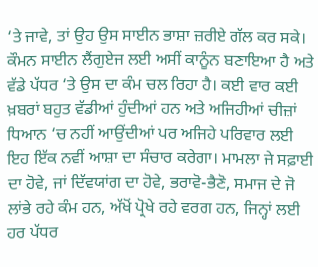‘ਤੇ ਜਾਵੇ, ਤਾਂ ਉਹ ਉਸ ਸਾਈਨ ਭਾਸ਼ਾ ਜ਼ਰੀਏ ਗੱਲ ਕਰ ਸਕੇ। ਕੌਮਨ ਸਾਈਨ ਲੈਂਗੁਏਜ ਲਈ ਅਸੀਂ ਕਾਨੂੰਨ ਬਣਾਇਆ ਹੈ ਅਤੇ ਵੱਡੇ ਪੱਧਰ ‘ਤੇ ਉਸ ਦਾ ਕੰਮ ਚਲ ਰਿਹਾ ਹੈ। ਕਈ ਵਾਰ ਕਈ ਖ਼ਬਰਾਂ ਬਹੁਤ ਵੱਡੀਆਂ ਹੁੰਦੀਆਂ ਹਨ ਅਤੇ ਅਜਿਹੀਆਂ ਚੀਜ਼ਾਂ ਧਿਆਨ ‘ਚ ਨਹੀਂ ਆਉਂਦੀਆਂ ਪਰ ਅਜਿਹੇ ਪਰਿਵਾਰ ਲਈ ਇਹ ਇੱਕ ਨਵੀਂ ਆਸ਼ਾ ਦਾ ਸੰਚਾਰ ਕਰੇਗਾ। ਮਾਮਲਾ ਜੇ ਸਫ਼ਾਈ ਦਾ ਹੋਵੇ, ਜਾਂ ਦਿੱਵਯਾਂਗ ਦਾ ਹੋਵੇ, ਭਰਾਵੋ-ਭੈਣੋ, ਸਮਾਜ ਦੇ ਜੋ ਲਾਂਭੇ ਰਹੇ ਕੰਮ ਹਨ, ਅੱਖੋਂ ਪ੍ਰੋਖੇ ਰਹੇ ਵਰਗ ਹਨ, ਜਿਨ੍ਹਾਂ ਲਈ ਹਰ ਪੱਧਰ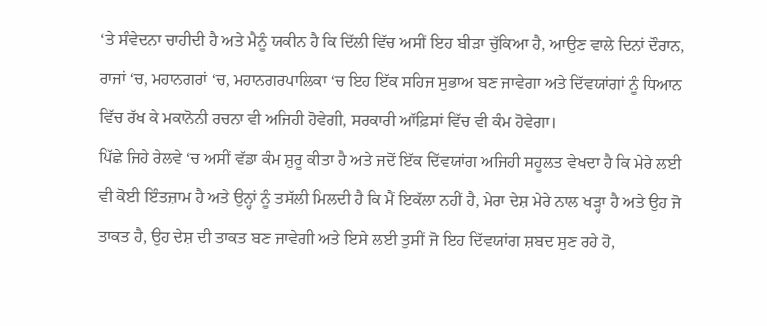‘ਤੇ ਸੰਵੇਦਨਾ ਚਾਹੀਦੀ ਹੈ ਅਤੇ ਮੈਨੂੰ ਯਕੀਨ ਹੈ ਕਿ ਦਿੱਲੀ ਵਿੱਚ ਅਸੀਂ ਇਹ ਬੀੜਾ ਚੁੱਕਿਆ ਹੈ, ਆਉਣ ਵਾਲੇ ਦਿਨਾਂ ਦੌਰਾਨ, ਰਾਜਾਂ ‘ਚ, ਮਹਾਨਗਰਾਂ ‘ਚ, ਮਹਾਨਗਰਪਾਲਿਕਾ ‘ਚ ਇਹ ਇੱਕ ਸਹਿਜ ਸੁਭਾਅ ਬਣ ਜਾਵੇਗਾ ਅਤੇ ਦਿੱਵਯਾਂਗਾਂ ਨੂੰ ਧਿਆਨ ਵਿੱਚ ਰੱਖ ਕੇ ਮਕਾਨੋਨੀ ਰਚਨਾ ਵੀ ਅਜਿਹੀ ਹੋਵੇਗੀ, ਸਰਕਾਰੀ ਆੱਫ਼ਿਸਾਂ ਵਿੱਚ ਵੀ ਕੰਮ ਹੋਵੇਗਾ।
ਪਿੱਛੇ ਜਿਹੇ ਰੇਲਵੇ ‘ਚ ਅਸੀਂ ਵੱਡਾ ਕੰਮ ਸ਼ੁਰੂ ਕੀਤਾ ਹੈ ਅਤੇ ਜਦੋਂ ਇੱਕ ਦਿੱਵਯਾਂਗ ਅਜਿਹੀ ਸਹੂਲਤ ਵੇਖਦਾ ਹੈ ਕਿ ਮੇਰੇ ਲਈ ਵੀ ਕੋਈ ਇੰਤਜ਼ਾਮ ਹੈ ਅਤੇ ਉਨ੍ਹਾਂ ਨੂੰ ਤਸੱਲੀ ਮਿਲਦੀ ਹੈ ਕਿ ਮੈਂ ਇਕੱਲਾ ਨਹੀਂ ਹੈ, ਮੇਰਾ ਦੇਸ਼ ਮੇਰੇ ਨਾਲ ਖੜ੍ਹਾ ਹੈ ਅਤੇ ਉਹ ਜੋ ਤਾਕਤ ਹੈ, ਉਹ ਦੇਸ਼ ਦੀ ਤਾਕਤ ਬਣ ਜਾਵੇਗੀ ਅਤੇ ਇਸੇ ਲਈ ਤੁਸੀਂ ਜੋ ਇਹ ਦਿੱਵਯਾਂਗ ਸ਼ਬਦ ਸੁਣ ਰਹੇ ਹੋ,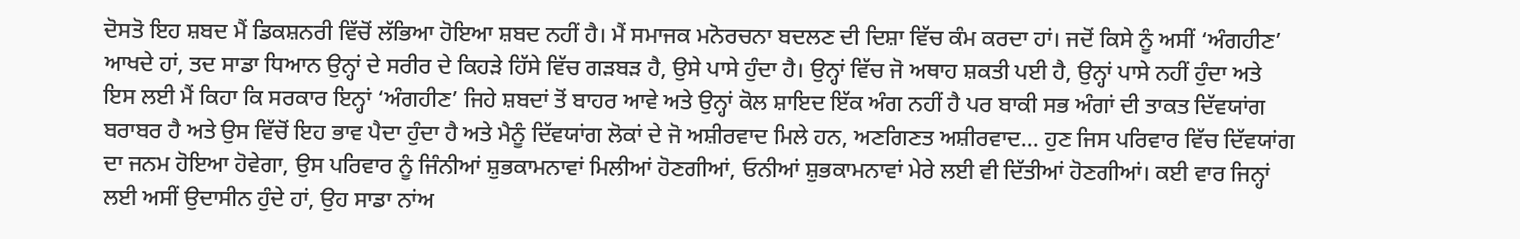ਦੋਸਤੋ ਇਹ ਸ਼ਬਦ ਮੈਂ ਡਿਕਸ਼ਨਰੀ ਵਿੱਚੋਂ ਲੱਭਿਆ ਹੋਇਆ ਸ਼ਬਦ ਨਹੀਂ ਹੈ। ਮੈਂ ਸਮਾਜਕ ਮਨੋਰਚਨਾ ਬਦਲਣ ਦੀ ਦਿਸ਼ਾ ਵਿੱਚ ਕੰਮ ਕਰਦਾ ਹਾਂ। ਜਦੋਂ ਕਿਸੇ ਨੂੰ ਅਸੀਂ ‘ਅੰਗਹੀਣ’ ਆਖਦੇ ਹਾਂ, ਤਦ ਸਾਡਾ ਧਿਆਨ ਉਨ੍ਹਾਂ ਦੇ ਸਰੀਰ ਦੇ ਕਿਹੜੇ ਹਿੱਸੇ ਵਿੱਚ ਗੜਬੜ ਹੈ, ਉਸੇ ਪਾਸੇ ਹੁੰਦਾ ਹੈ। ਉਨ੍ਹਾਂ ਵਿੱਚ ਜੋ ਅਥਾਹ ਸ਼ਕਤੀ ਪਈ ਹੈ, ਉਨ੍ਹਾਂ ਪਾਸੇ ਨਹੀਂ ਹੁੰਦਾ ਅਤੇ ਇਸ ਲਈ ਮੈਂ ਕਿਹਾ ਕਿ ਸਰਕਾਰ ਇਨ੍ਹਾਂ ‘ਅੰਗਹੀਣ’ ਜਿਹੇ ਸ਼ਬਦਾਂ ਤੋਂ ਬਾਹਰ ਆਵੇ ਅਤੇ ਉਨ੍ਹਾਂ ਕੋਲ ਸ਼ਾਇਦ ਇੱਕ ਅੰਗ ਨਹੀਂ ਹੈ ਪਰ ਬਾਕੀ ਸਭ ਅੰਗਾਂ ਦੀ ਤਾਕਤ ਦਿੱਵਯਾਂਗ ਬਰਾਬਰ ਹੈ ਅਤੇ ਉਸ ਵਿੱਚੋਂ ਇਹ ਭਾਵ ਪੈਦਾ ਹੁੰਦਾ ਹੈ ਅਤੇ ਮੈਨੂੰ ਦਿੱਵਯਾਂਗ ਲੋਕਾਂ ਦੇ ਜੋ ਅਸ਼ੀਰਵਾਦ ਮਿਲੇ ਹਨ, ਅਣਗਿਣਤ ਅਸ਼ੀਰਵਾਦ… ਹੁਣ ਜਿਸ ਪਰਿਵਾਰ ਵਿੱਚ ਦਿੱਵਯਾਂਗ ਦਾ ਜਨਮ ਹੋਇਆ ਹੋਵੇਗਾ, ਉਸ ਪਰਿਵਾਰ ਨੂੰ ਜਿੰਨੀਆਂ ਸ਼ੁਭਕਾਮਨਾਵਾਂ ਮਿਲੀਆਂ ਹੋਣਗੀਆਂ, ਓਨੀਆਂ ਸ਼ੁਭਕਾਮਨਾਵਾਂ ਮੇਰੇ ਲਈ ਵੀ ਦਿੱਤੀਆਂ ਹੋਣਗੀਆਂ। ਕਈ ਵਾਰ ਜਿਨ੍ਹਾਂ ਲਈ ਅਸੀਂ ਉਦਾਸੀਨ ਹੁੰਦੇ ਹਾਂ, ਉਹ ਸਾਡਾ ਨਾਂਅ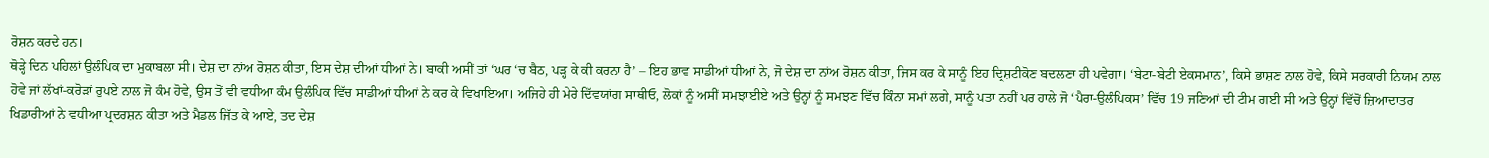ਰੋਸ਼ਨ ਕਰਦੇ ਹਨ।
ਥੋੜ੍ਹੇ ਦਿਨ ਪਹਿਲਾਂ ਉਲੰਪਿਕ ਦਾ ਮੁਕਾਬਲਾ ਸੀ। ਦੇਸ਼ ਦਾ ਨਾਂਅ ਰੋਸ਼ਨ ਕੀਤਾ, ਇਸ ਦੇਸ਼ ਦੀਆਂ ਧੀਆਂ ਨੇ। ਬਾਕੀ ਅਸੀਂ ਤਾਂ ‘ਘਰ ‘ਚ ਬੈਠ, ਪੜ੍ਹ ਕੇ ਕੀ ਕਰਨਾ ਹੈ’ – ਇਹ ਭਾਵ ਸਾਡੀਆਂ ਧੀਆਂ ਨੇ, ਜੋ ਦੇਸ਼ ਦਾ ਨਾਂਅ ਰੋਸ਼ਨ ਕੀਤਾ, ਜਿਸ ਕਰ ਕੇ ਸਾਨੂੰ ਇਹ ਦ੍ਰਿਸ਼ਟੀਕੋਣ ਬਦਲਣਾ ਹੀ ਪਵੇਗਾ। ‘ਬੇਟਾ-ਬੇਟੀ ਏਕਸਮਾਨ’, ਕਿਸੇ ਭਾਸ਼ਣ ਨਾਲ ਹੋਵੇ, ਕਿਸੇ ਸਰਕਾਰੀ ਨਿਯਮ ਨਾਲ ਹੋਵੇ ਜਾਂ ਲੱਖਾਂ-ਕਰੋੜਾਂ ਰੁਪਏ ਨਾਲ ਜੋ ਕੰਮ ਹੋਵੇ, ਉਸ ਤੋਂ ਵੀ ਵਧੀਆ ਕੰਮ ਉਲੰਪਿਕ ਵਿੱਚ ਸਾਡੀਆਂ ਧੀਆਂ ਨੇ ਕਰ ਕੇ ਵਿਖਾਇਆ। ਅਜਿਹੇ ਹੀ ਮੇਰੇ ਦਿੱਵਯਾਂਗ ਸਾਥੀਓ, ਲੋਕਾਂ ਨੂੰ ਅਸੀਂ ਸਮਝਾਈਏ ਅਤੇ ਉਨ੍ਹਾਂ ਨੂੰ ਸਮਝਣ ਵਿੱਚ ਕਿੰਨਾ ਸਮਾਂ ਲਗੇ, ਸਾਨੂੰ ਪਤਾ ਨਹੀਂ ਪਰ ਹਾਲੇ ਜੋ ‘ਪੈਰਾ-ਉਲੰਪਿਕਸ’ ਵਿੱਚ 19 ਜਣਿਆਂ ਦੀ ਟੀਮ ਗਈ ਸੀ ਅਤੇ ਉਨ੍ਹਾਂ ਵਿੱਚੋਂ ਜ਼ਿਆਦਾਤਰ ਖਿਡਾਰੀਆਂ ਨੇ ਵਧੀਆ ਪ੍ਰਦਰਸ਼ਨ ਕੀਤਾ ਅਤੇ ਮੈਡਲ ਜਿੱਤ ਕੇ ਆਏ, ਤਦ ਦੇਸ਼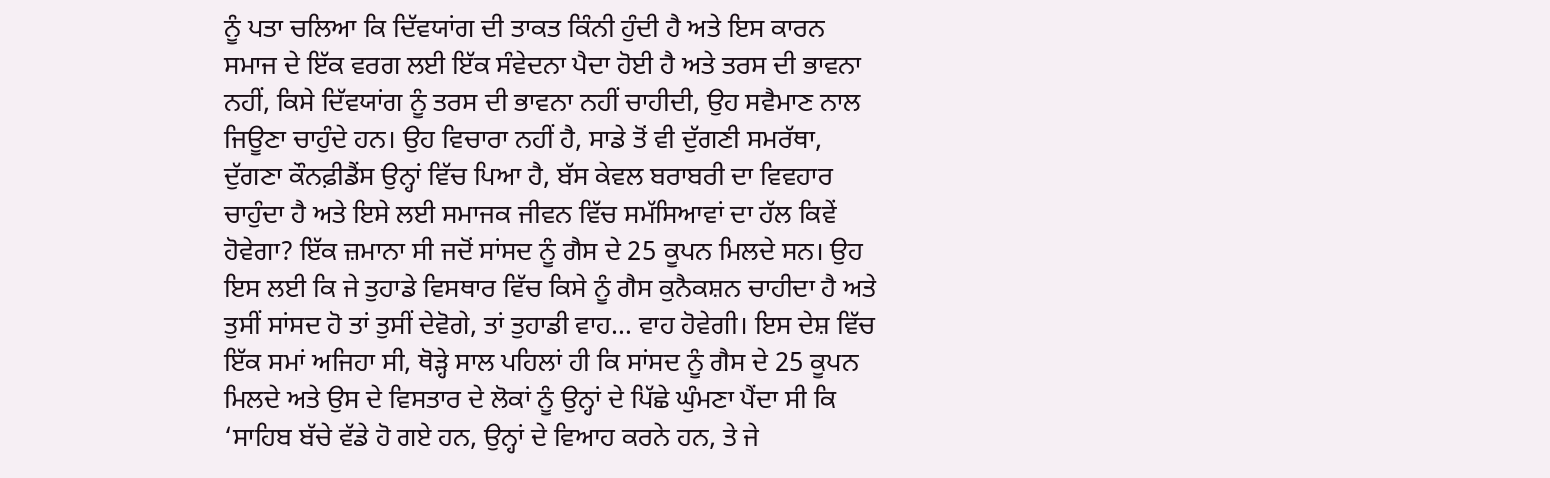ਨੂੰ ਪਤਾ ਚਲਿਆ ਕਿ ਦਿੱਵਯਾਂਗ ਦੀ ਤਾਕਤ ਕਿੰਨੀ ਹੁੰਦੀ ਹੈ ਅਤੇ ਇਸ ਕਾਰਨ ਸਮਾਜ ਦੇ ਇੱਕ ਵਰਗ ਲਈ ਇੱਕ ਸੰਵੇਦਨਾ ਪੈਦਾ ਹੋਈ ਹੈ ਅਤੇ ਤਰਸ ਦੀ ਭਾਵਨਾ ਨਹੀਂ, ਕਿਸੇ ਦਿੱਵਯਾਂਗ ਨੂੰ ਤਰਸ ਦੀ ਭਾਵਨਾ ਨਹੀਂ ਚਾਹੀਦੀ, ਉਹ ਸਵੈਮਾਣ ਨਾਲ ਜਿਊਣਾ ਚਾਹੁੰਦੇ ਹਨ। ਉਹ ਵਿਚਾਰਾ ਨਹੀਂ ਹੈ, ਸਾਡੇ ਤੋਂ ਵੀ ਦੁੱਗਣੀ ਸਮਰੱਥਾ, ਦੁੱਗਣਾ ਕੌਨਫ਼ੀਡੈਂਸ ਉਨ੍ਹਾਂ ਵਿੱਚ ਪਿਆ ਹੈ, ਬੱਸ ਕੇਵਲ ਬਰਾਬਰੀ ਦਾ ਵਿਵਹਾਰ ਚਾਹੁੰਦਾ ਹੈ ਅਤੇ ਇਸੇ ਲਈ ਸਮਾਜਕ ਜੀਵਨ ਵਿੱਚ ਸਮੱਸਿਆਵਾਂ ਦਾ ਹੱਲ ਕਿਵੇਂ ਹੋਵੇਗਾ? ਇੱਕ ਜ਼ਮਾਨਾ ਸੀ ਜਦੋਂ ਸਾਂਸਦ ਨੂੰ ਗੈਸ ਦੇ 25 ਕੂਪਨ ਮਿਲਦੇ ਸਨ। ਉਹ ਇਸ ਲਈ ਕਿ ਜੇ ਤੁਹਾਡੇ ਵਿਸਥਾਰ ਵਿੱਚ ਕਿਸੇ ਨੂੰ ਗੈਸ ਕੁਨੈਕਸ਼ਨ ਚਾਹੀਦਾ ਹੈ ਅਤੇ ਤੁਸੀਂ ਸਾਂਸਦ ਹੋ ਤਾਂ ਤੁਸੀਂ ਦੇਵੋਗੇ, ਤਾਂ ਤੁਹਾਡੀ ਵਾਹ… ਵਾਹ ਹੋਵੇਗੀ। ਇਸ ਦੇਸ਼ ਵਿੱਚ ਇੱਕ ਸਮਾਂ ਅਜਿਹਾ ਸੀ, ਥੋੜ੍ਹੇ ਸਾਲ ਪਹਿਲਾਂ ਹੀ ਕਿ ਸਾਂਸਦ ਨੂੰ ਗੈਸ ਦੇ 25 ਕੂਪਨ ਮਿਲਦੇ ਅਤੇ ਉਸ ਦੇ ਵਿਸਤਾਰ ਦੇ ਲੋਕਾਂ ਨੂੰ ਉਨ੍ਹਾਂ ਦੇ ਪਿੱਛੇ ਘੁੰਮਣਾ ਪੈਂਦਾ ਸੀ ਕਿ ‘ਸਾਹਿਬ ਬੱਚੇ ਵੱਡੇ ਹੋ ਗਏ ਹਨ, ਉਨ੍ਹਾਂ ਦੇ ਵਿਆਹ ਕਰਨੇ ਹਨ, ਤੇ ਜੇ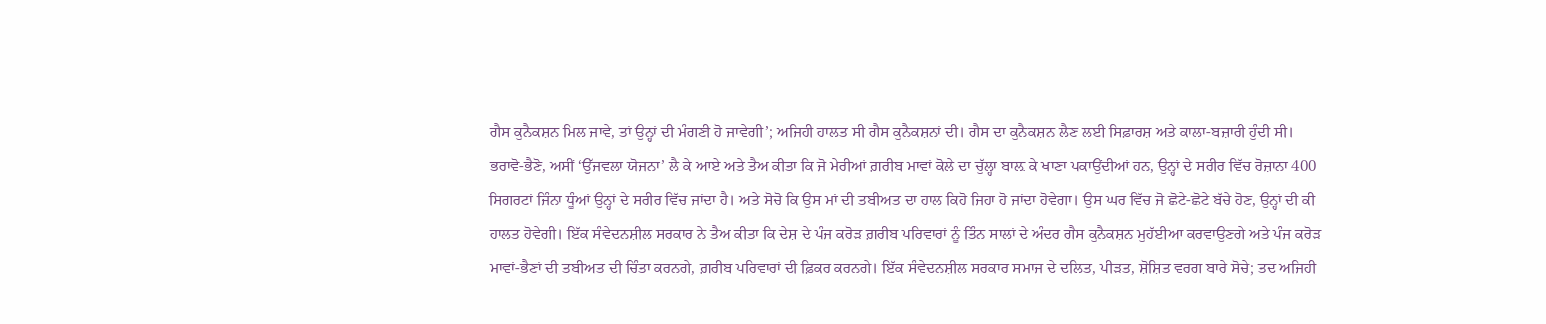ਗੈਸ ਕੁਨੈਕਸ਼ਨ ਮਿਲ ਜਾਵੇ, ਤਾਂ ਉਨ੍ਹਾਂ ਦੀ ਮੰਗਣੀ ਹੋ ਜਾਵੇਗੀ’; ਅਜਿਹੀ ਹਾਲਤ ਸੀ ਗੈਸ ਕੁਨੈਕਸ਼ਨਾਂ ਦੀ। ਗੈਸ ਦਾ ਕੁਨੈਕਸ਼ਨ ਲੈਣ ਲਈ ਸਿਫ਼ਾਰਸ਼ ਅਤੇ ਕਾਲਾ-ਬਜ਼ਾਰੀ ਹੁੰਦੀ ਸੀ।
ਭਰਾਵੋ-ਭੈਣੋ, ਅਸੀਂ ‘ਉੱਜਵਲਾ ਯੋਜਨਾ’ ਲੈ ਕੇ ਆਏ ਅਤੇ ਤੈਅ ਕੀਤਾ ਕਿ ਜੋ ਮੇਰੀਆਂ ਗ਼ਰੀਬ ਮਾਵਾਂ ਕੋਲੇ ਦਾ ਚੁੱਲ੍ਹਾ ਬਾਲ਼ ਕੇ ਖਾਣਾ ਪਕਾਉਂਦੀਆਂ ਹਨ, ਉਨ੍ਹਾਂ ਦੇ ਸਰੀਰ ਵਿੱਚ ਰੋਜ਼ਾਨਾ 400 ਸਿਗਰਟਾਂ ਜਿੰਨਾ ਧੂੰਆਂ ਉਨ੍ਹਾਂ ਦੇ ਸਰੀਰ ਵਿੱਚ ਜਾਂਦਾ ਹੈ। ਅਤੇ ਸੋਚੋ ਕਿ ਉਸ ਮਾਂ ਦੀ ਤਬੀਅਤ ਦਾ ਹਾਲ ਕਿਹੋ ਜਿਹਾ ਹੋ ਜਾਂਦਾ ਹੋਵੇਗਾ। ਉਸ ਘਰ ਵਿੱਚ ਜੋ ਛੋਟੇ-ਛੋਟੇ ਬੱਚੇ ਹੋਣ, ਉਨ੍ਹਾਂ ਦੀ ਕੀ ਹਾਲਤ ਹੋਵੇਗੀ। ਇੱਕ ਸੰਵੇਦਨਸ਼ੀਲ ਸਰਕਾਰ ਨੇ ਤੈਅ ਕੀਤਾ ਕਿ ਦੇਸ਼ ਦੇ ਪੰਜ ਕਰੋੜ ਗ਼ਰੀਬ ਪਰਿਵਾਰਾਂ ਨੂੰ ਤਿੰਨ ਸਾਲਾਂ ਦੇ ਅੰਦਰ ਗੈਸ ਕੁਨੈਕਸ਼ਨ ਮੁਹੱਈਆ ਕਰਵਾਉਣਗੇ ਅਤੇ ਪੰਜ ਕਰੋੜ ਮਾਵਾਂ-ਭੈਣਾਂ ਦੀ ਤਬੀਅਤ ਦੀ ਚਿੰਤਾ ਕਰਨਗੇ, ਗ਼ਰੀਬ ਪਰਿਵਾਰਾਂ ਦੀ ਫ਼ਿਕਰ ਕਰਨਗੇ। ਇੱਕ ਸੰਵੇਦਨਸ਼ੀਲ ਸਰਕਾਰ ਸਮਾਜ ਦੇ ਦਲਿਤ, ਪੀੜਤ, ਸ਼ੋਸ਼ਿਤ ਵਰਗ ਬਾਰੇ ਸੋਚੇ; ਤਦ ਅਜਿਹੀ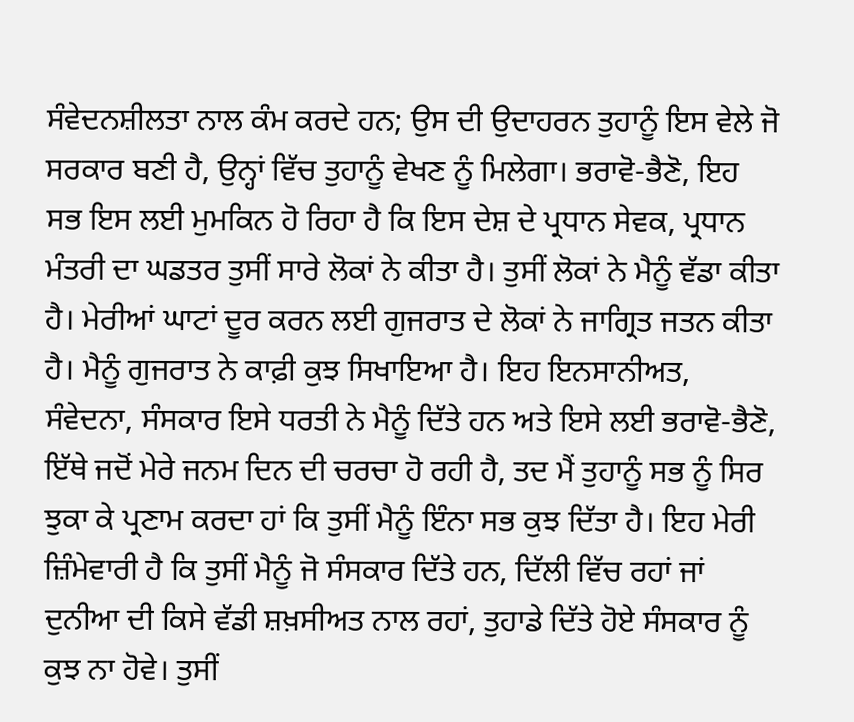ਸੰਵੇਦਨਸ਼ੀਲਤਾ ਨਾਲ ਕੰਮ ਕਰਦੇ ਹਨ; ਉਸ ਦੀ ਉਦਾਹਰਨ ਤੁਹਾਨੂੰ ਇਸ ਵੇਲੇ ਜੋ ਸਰਕਾਰ ਬਣੀ ਹੈ, ਉਨ੍ਹਾਂ ਵਿੱਚ ਤੁਹਾਨੂੰ ਵੇਖਣ ਨੂੰ ਮਿਲੇਗਾ। ਭਰਾਵੋ-ਭੈਣੋ, ਇਹ ਸਭ ਇਸ ਲਈ ਮੁਮਕਿਨ ਹੋ ਰਿਹਾ ਹੈ ਕਿ ਇਸ ਦੇਸ਼ ਦੇ ਪ੍ਰਧਾਨ ਸੇਵਕ, ਪ੍ਰਧਾਨ ਮੰਤਰੀ ਦਾ ਘਡਤਰ ਤੁਸੀਂ ਸਾਰੇ ਲੋਕਾਂ ਨੇ ਕੀਤਾ ਹੈ। ਤੁਸੀਂ ਲੋਕਾਂ ਨੇ ਮੈਨੂੰ ਵੱਡਾ ਕੀਤਾ ਹੈ। ਮੇਰੀਆਂ ਘਾਟਾਂ ਦੂਰ ਕਰਨ ਲਈ ਗੁਜਰਾਤ ਦੇ ਲੋਕਾਂ ਨੇ ਜਾਗ੍ਰਿਤ ਜਤਨ ਕੀਤਾ ਹੈ। ਮੈਨੂੰ ਗੁਜਰਾਤ ਨੇ ਕਾਫ਼ੀ ਕੁਝ ਸਿਖਾਇਆ ਹੈ। ਇਹ ਇਨਸਾਨੀਅਤ, ਸੰਵੇਦਨਾ, ਸੰਸਕਾਰ ਇਸੇ ਧਰਤੀ ਨੇ ਮੈਨੂੰ ਦਿੱਤੇ ਹਨ ਅਤੇ ਇਸੇ ਲਈ ਭਰਾਵੋ-ਭੈਣੋ, ਇੱਥੇ ਜਦੋਂ ਮੇਰੇ ਜਨਮ ਦਿਨ ਦੀ ਚਰਚਾ ਹੋ ਰਹੀ ਹੈ, ਤਦ ਮੈਂ ਤੁਹਾਨੂੰ ਸਭ ਨੂੰ ਸਿਰ ਝੁਕਾ ਕੇ ਪ੍ਰਣਾਮ ਕਰਦਾ ਹਾਂ ਕਿ ਤੁਸੀਂ ਮੈਨੂੰ ਇੰਨਾ ਸਭ ਕੁਝ ਦਿੱਤਾ ਹੈ। ਇਹ ਮੇਰੀ ਜ਼ਿੰਮੇਵਾਰੀ ਹੈ ਕਿ ਤੁਸੀਂ ਮੈਨੂੰ ਜੋ ਸੰਸਕਾਰ ਦਿੱਤੇ ਹਨ, ਦਿੱਲੀ ਵਿੱਚ ਰਹਾਂ ਜਾਂ ਦੁਨੀਆ ਦੀ ਕਿਸੇ ਵੱਡੀ ਸ਼ਖ਼ਸੀਅਤ ਨਾਲ ਰਹਾਂ, ਤੁਹਾਡੇ ਦਿੱਤੇ ਹੋਏ ਸੰਸਕਾਰ ਨੂੰ ਕੁਝ ਨਾ ਹੋਵੇ। ਤੁਸੀਂ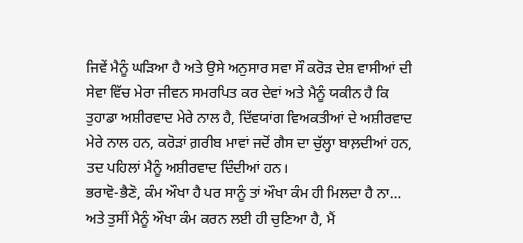ਜਿਵੇਂ ਮੈਨੂੰ ਘੜਿਆ ਹੈ ਅਤੇ ਉਸੇ ਅਨੁਸਾਰ ਸਵਾ ਸੌ ਕਰੋੜ ਦੇਸ਼ ਵਾਸੀਆਂ ਦੀ ਸੇਵਾ ਵਿੱਚ ਮੇਰਾ ਜੀਵਨ ਸਮਰਪਿਤ ਕਰ ਦੇਵਾਂ ਅਤੇ ਮੈਨੂੰ ਯਕੀਨ ਹੈ ਕਿ ਤੁਹਾਡਾ ਅਸ਼ੀਰਵਾਦ ਮੇਰੇ ਨਾਲ ਹੈ, ਦਿੱਵਯਾਂਗ ਵਿਅਕਤੀਆਂ ਦੇ ਅਸ਼ੀਰਵਾਦ ਮੇਰੇ ਨਾਲ ਹਨ, ਕਰੋੜਾਂ ਗ਼ਰੀਬ ਮਾਵਾਂ ਜਦੋਂ ਗੈਸ ਦਾ ਚੁੱਲ੍ਹਾ ਬਾਲ਼ਦੀਆਂ ਹਨ, ਤਦ ਪਹਿਲਾਂ ਮੈਨੂੰ ਅਸ਼ੀਰਵਾਦ ਦਿੰਦੀਆਂ ਹਨ।
ਭਰਾਵੋ-ਭੈਣੋ, ਕੰਮ ਔਖਾ ਹੈ ਪਰ ਸਾਨੂੰ ਤਾਂ ਔਖਾ ਕੰਮ ਹੀ ਮਿਲਦਾ ਹੈ ਨਾ… ਅਤੇ ਤੁਸੀਂ ਮੈਨੂੰ ਔਖਾ ਕੰਮ ਕਰਨ ਲਈ ਹੀ ਚੁਣਿਆ ਹੈ, ਮੈਂ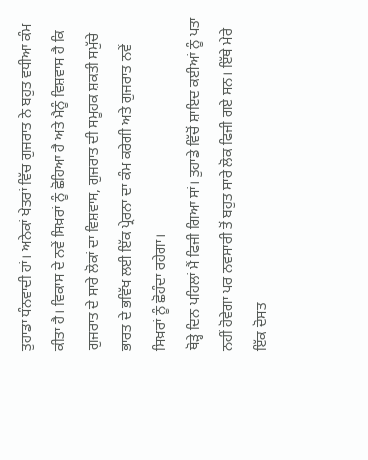ਤੁਹਾਡਾ ਧੰਨਵਾਦੀ ਹਾਂ। ਅਨੇਕਾਂ ਖੇਤਰਾਂ ਵਿੱਚ ਗੁਜਰਾਤ ਨੇ ਬਹੁਤ ਵਧੀਆ ਕੰਮ ਕੀਤਾ ਹੈ। ਵਿਕਾਸ ਦੇ ਨਵੇਂ ਸਿਖ਼ਰਾਂ ਨੂੰ ਛੋਹਿਆ ਹੈ ਅਤੇ ਮੈਨੂੰ ਵਿਸ਼ਵਾਸ ਹੈ ਕਿ ਗੁਜਰਾਤ ਦੇ ਸਾਰੇ ਲੋਕਾਂ ਦਾ ਵਿਸ਼ਵਾਸ, ਗੁਜਰਾਤ ਦੀ ਸਮੂਹਕ ਸ਼ਕਤੀ ਸਮੁੱਚੇ ਭਾਰਤ ਦੇ ਭਵਿੱਖ ਲਈ ਇੱਕ ਪ੍ਰੇਰਨਾ ਦਾ ਕੰਮ ਕਰੇਗੀ ਅਤੇ ਗੁਜਰਾਤ ਨਵੇਂ ਸਿਖ਼ਰਾਂ ਨੂੰ ਛੋਹੰਦਾ ਰਹੇਗਾ।
ਥੋੜ੍ਹੇ ਦਿਨ ਪਹਿਲਾਂ ਮੈਂ ਫਿਜੀ ਗਿਆ ਸਾਂ। ਤੁਹਾਡੇ ਵਿੱਚੋਂ ਸ਼ਾਇਦ ਕਈਆਂ ਨੂੰ ਪਤਾ ਨਹੀਂ ਹੋਵੇਗਾ ਪਰ ਨਵਸਾਰੀ ਤੋਂ ਬਹੁਤ ਸਾਰੇ ਲੋਕ ਫਿਜੀ ਗਏ ਸਨ। ਇੱਥੇ ਮੇਰੇ ਇੱਕ ਦੋਸਤ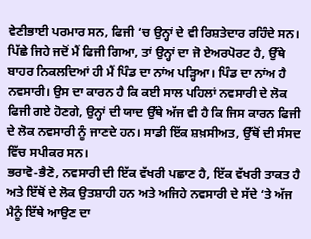ਵੇਣੀਭਾਈ ਪਰਮਾਰ ਸਨ, ਫਿਜੀ ‘ਚ ਉਨ੍ਹਾਂ ਦੇ ਵੀ ਰਿਸ਼ਤੇਦਾਰ ਰਹਿੰਦੇ ਸਨ। ਪਿੱਛੇ ਜਿਹੇ ਜਦੋਂ ਮੈਂ ਫਿਜੀ ਗਿਆ, ਤਾਂ ਉਨ੍ਹਾਂ ਦਾ ਜੋ ਏਅਰਪੋਰਟ ਹੈ, ਉੱਥੇ ਬਾਹਰ ਨਿਕਲਦਿਆਂ ਹੀ ਮੈਂ ਪਿੰਡ ਦਾ ਨਾਂਅ ਪੜ੍ਹਿਆ। ਪਿੰਡ ਦਾ ਨਾਂਅ ਹੈ ਨਵਸਾਰੀ। ਉਸ ਦਾ ਕਾਰਨ ਹੈ ਕਿ ਕਈ ਸਾਲ ਪਹਿਲਾਂ ਨਵਸਾਰੀ ਦੇ ਲੋਕ ਫਿਜੀ ਗਏ ਹੋਣਗੇ, ਉਨ੍ਹਾਂ ਦੀ ਯਾਦ ਉੱਥੇ ਅੱਜ ਵੀ ਹੈ ਕਿ ਜਿਸ ਕਾਰਨ ਫਿਜੀ ਦੇ ਲੋਕ ਨਵਸਾਰੀ ਨੂੰ ਜਾਣਦੇ ਹਨ। ਸਾਡੀ ਇੱਕ ਸ਼ਖ਼ਸੀਅਤ, ਉੱਥੋਂ ਦੀ ਸੰਸਦ ਵਿੱਚ ਸਪੀਕਰ ਸਨ।
ਭਰਾਵੋ-ਭੈਣੋ, ਨਵਸਾਰੀ ਦੀ ਇੱਕ ਵੱਖਰੀ ਪਛਾਣ ਹੈ, ਇੱਕ ਵੱਖਰੀ ਤਾਕਤ ਹੈ ਅਤੇ ਇੱਥੋਂ ਦੇ ਲੋਕ ਉਤਸ਼ਾਹੀ ਹਨ ਅਤੇ ਅਜਿਹੇ ਨਵਸਾਰੀ ਦੇ ਸੱਦੇ ‘ਤੇ ਅੱਜ ਮੈਨੂੰ ਇੱਥੇ ਆਉਣ ਦਾ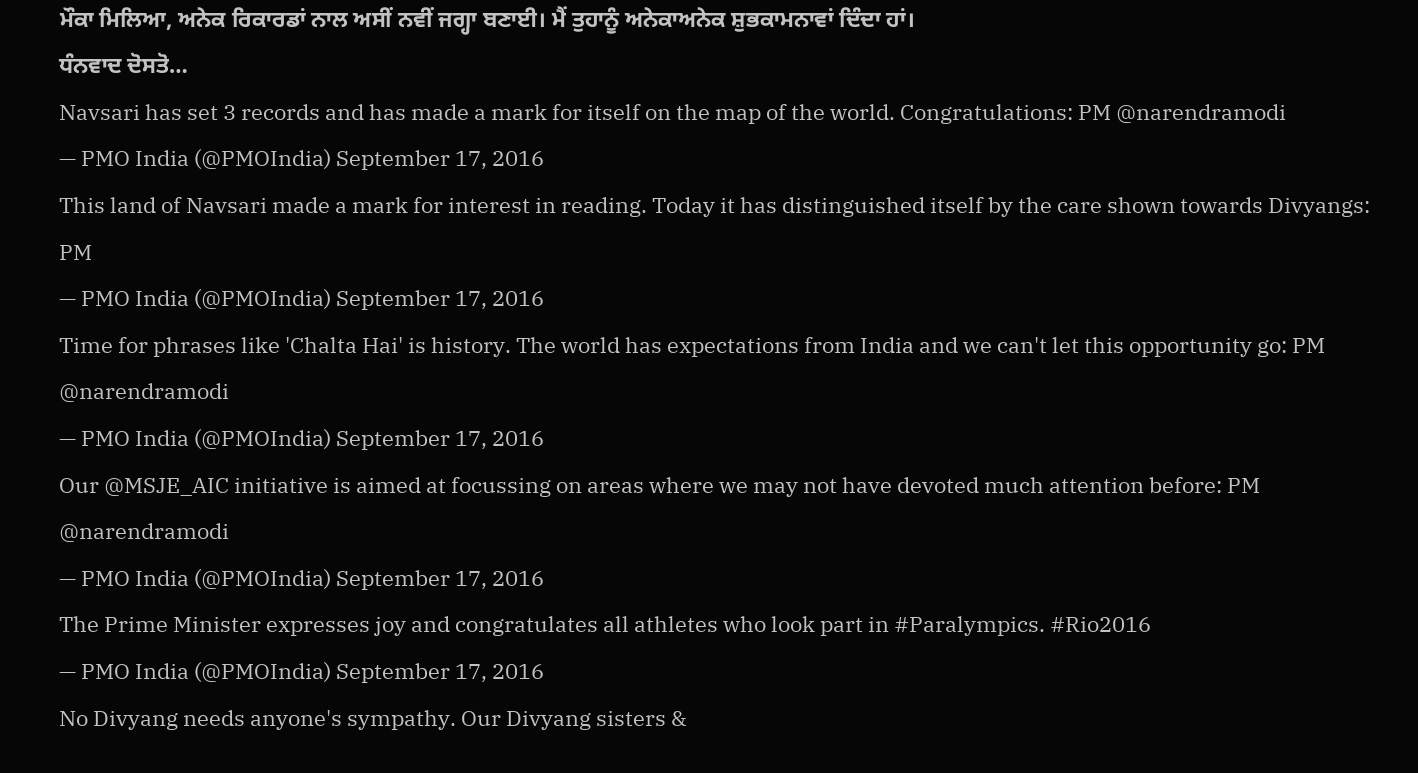ਮੌਕਾ ਮਿਲਿਆ, ਅਨੇਕ ਰਿਕਾਰਡਾਂ ਨਾਲ ਅਸੀਂ ਨਵੀਂ ਜਗ੍ਹਾ ਬਣਾਈ। ਮੈਂ ਤੁਹਾਨੂੰ ਅਨੇਕਾਅਨੇਕ ਸ਼ੁਭਕਾਮਨਾਵਾਂ ਦਿੰਦਾ ਹਾਂ।
ਧੰਨਵਾਦ ਦੋਸਤੋ…
Navsari has set 3 records and has made a mark for itself on the map of the world. Congratulations: PM @narendramodi
— PMO India (@PMOIndia) September 17, 2016
This land of Navsari made a mark for interest in reading. Today it has distinguished itself by the care shown towards Divyangs: PM
— PMO India (@PMOIndia) September 17, 2016
Time for phrases like 'Chalta Hai' is history. The world has expectations from India and we can't let this opportunity go: PM @narendramodi
— PMO India (@PMOIndia) September 17, 2016
Our @MSJE_AIC initiative is aimed at focussing on areas where we may not have devoted much attention before: PM @narendramodi
— PMO India (@PMOIndia) September 17, 2016
The Prime Minister expresses joy and congratulates all athletes who look part in #Paralympics. #Rio2016
— PMO India (@PMOIndia) September 17, 2016
No Divyang needs anyone's sympathy. Our Divyang sisters &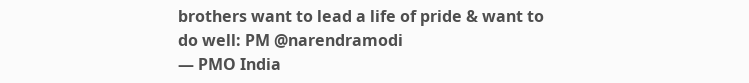brothers want to lead a life of pride & want to do well: PM @narendramodi
— PMO India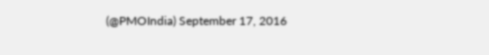(@PMOIndia) September 17, 2016